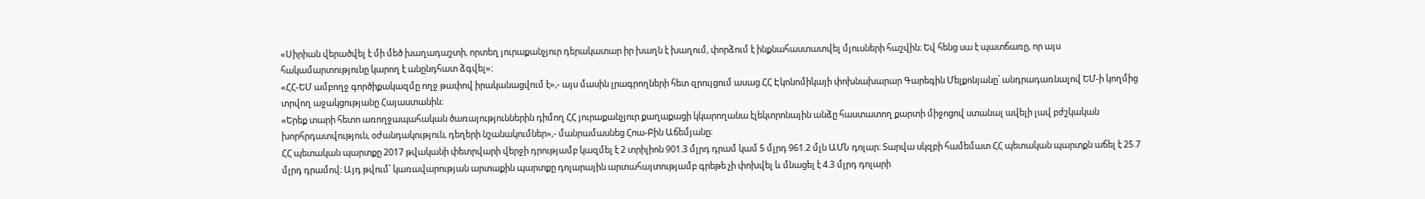«Սիրիան վերածվել է մի մեծ խաղադաշտի, որտեղ յուրաքանչյուր դերակատար իր խաղն է խաղում, փորձում է ինքնահաստատվել մյուսների հաշվին։ Եվ հենց սա է պատճառը, որ այս հակամարտությունը կարող է անընդհատ ձգվել»։
«ՀՀ-ԵՄ ամբողջ գործիքակազմը ողջ թափով իրականացվում է»,- այս մասին լրագրողների հետ զրույցում ասաց ՀՀ Էկոնոմիկայի փոխնախարար Գարեգին Մելքոնյանը՝ անդրադառնալով ԵՄ-ի կողմից տրվող աջակցությանը Հայաստանին։
«Երեք տարի հետո առողջապահական ծառայություններին դիմող ՀՀ յուրաքանչյուր քաղաքացի կկարողանա էլեկտրոնային անձը հաստատող քարտի միջոցով ստանալ ավելի լավ բժշկական խորհրդատվություն, օժանդակություն, դեղերի նշանակումներ»,- մանրամասնեց Հոա-Բին Աճեմյանը։
ՀՀ պետական պարտքը 2017 թվականի փետրվարի վերջի դրությամբ կազմել է 2 տրիլիոն 901.3 մլրդ դրամ կամ 5 մլրդ 961.2 մլն ԱՄՆ դոլար։ Տարվա սկզբի համեմատ ՀՀ պետական պարտքն աճել է 25.7 մլրդ դրամով։ Այդ թվում՝ կառավարության արտաքին պարտքը դոլարային արտահայտությամբ գրեթե չի փոխվել և մնացել է 4.3 մլրդ դոլարի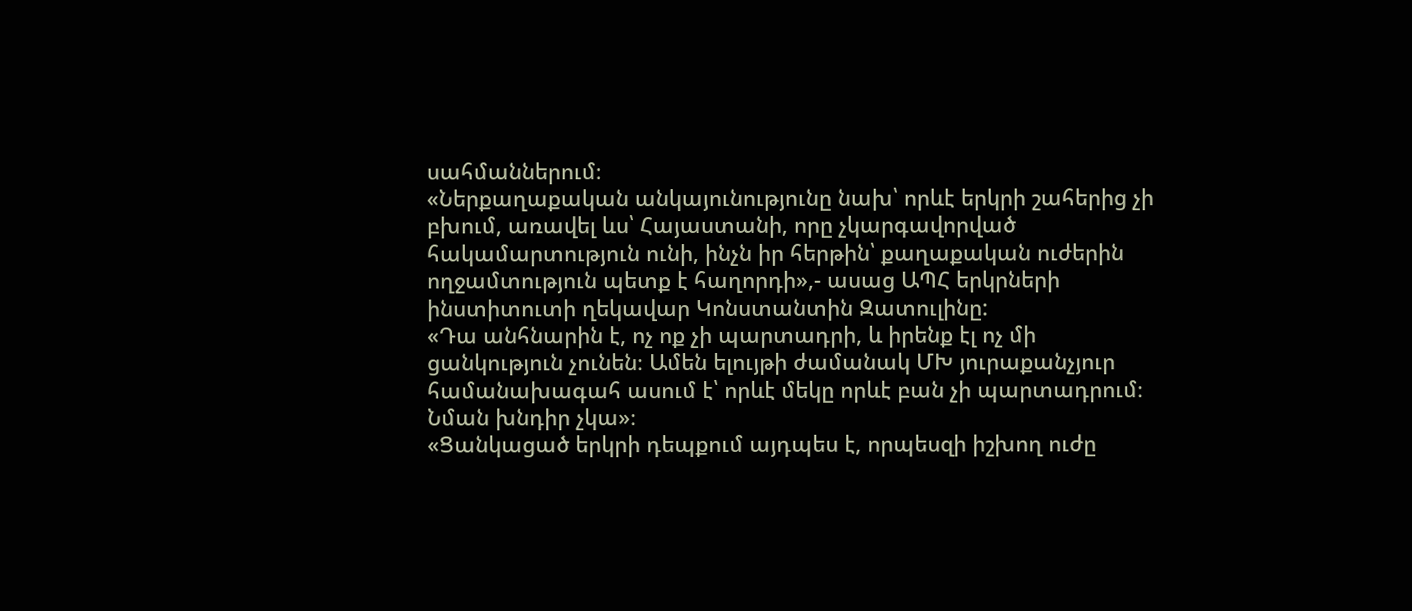սահմաններում։
«Ներքաղաքական անկայունությունը նախ՝ որևէ երկրի շահերից չի բխում, առավել ևս՝ Հայաստանի, որը չկարգավորված հակամարտություն ունի, ինչն իր հերթին՝ քաղաքական ուժերին ողջամտություն պետք է հաղորդի»,- ասաց ԱՊՀ երկրների ինստիտուտի ղեկավար Կոնստանտին Զատուլինը:
«Դա անհնարին է, ոչ ոք չի պարտադրի, և իրենք էլ ոչ մի ցանկություն չունեն։ Ամեն ելույթի ժամանակ ՄԽ յուրաքանչյուր համանախագահ ասում է՝ որևէ մեկը որևէ բան չի պարտադրում։ Նման խնդիր չկա»։
«Ցանկացած երկրի դեպքում այդպես է, որպեսզի իշխող ուժը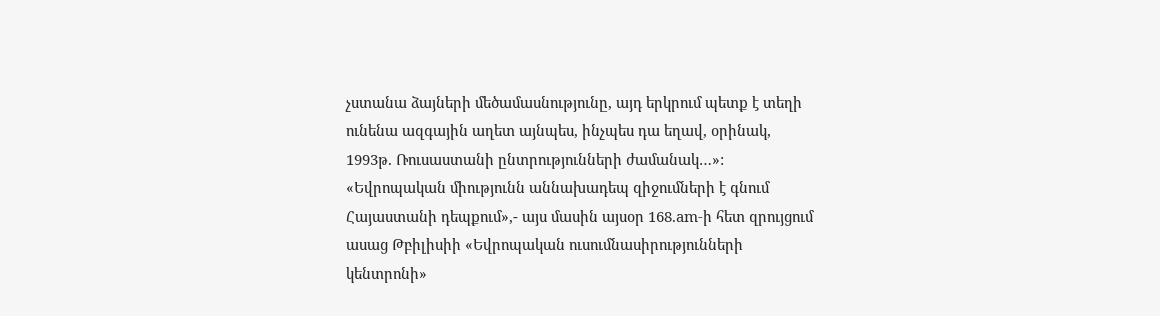չստանա ձայների մեծամասնությունը, այդ երկրում պետք է տեղի ունենա ազգային աղետ այնպես, ինչպես դա եղավ, օրինակ, 1993թ. Ռուսաստանի ընտրությունների ժամանակ…»:
«Եվրոպական միությունն աննախադեպ զիջումների է գնում Հայաստանի դեպքում»,- այս մասին այսօր 168.am-ի հետ զրույցում ասաց Թբիլիսիի «Եվրոպական ուսումնասիրությունների կենտրոնի»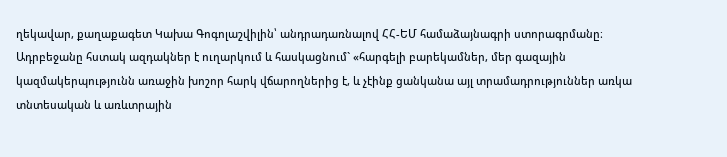ղեկավար, քաղաքագետ Կախա Գոգոլաշվիլին՝ անդրադառնալով ՀՀ-ԵՄ համաձայնագրի ստորագրմանը։
Ադրբեջանը հստակ ազդակներ է ուղարկում և հասկացնում` «հարգելի բարեկամներ, մեր գազային կազմակերպությունն առաջին խոշոր հարկ վճարողներից է, և չէինք ցանկանա այլ տրամադրություններ առկա տնտեսական և առևտրային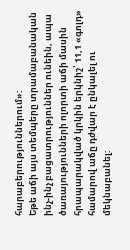հարաբերություններում»:
Եթե աճի այս տեմպերը տրամաբանական ինչ-ինչ բացատրություններ ունեին, ապա ծառայությունների ոլորտի աճի մասին հրապարակված կրկին երկնիշ՝ 11,1 «գոլդ» համարով աճը դժվար է ընկալել ու մեկնաբանել: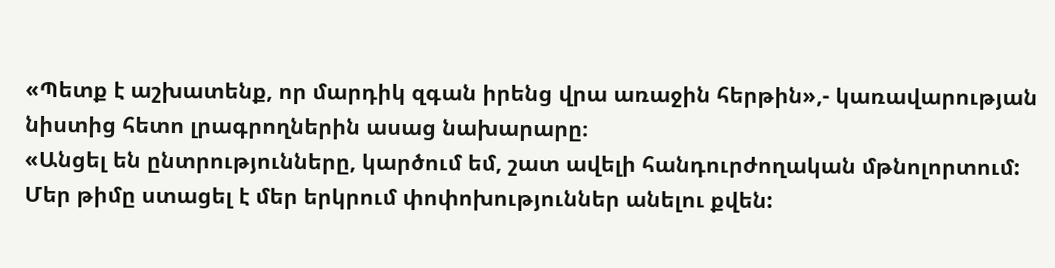«Պետք է աշխատենք, որ մարդիկ զգան իրենց վրա առաջին հերթին»,- կառավարության նիստից հետո լրագրողներին ասաց նախարարը։
«Անցել են ընտրությունները, կարծում եմ, շատ ավելի հանդուրժողական մթնոլորտում: Մեր թիմը ստացել է մեր երկրում փոփոխություններ անելու քվեն: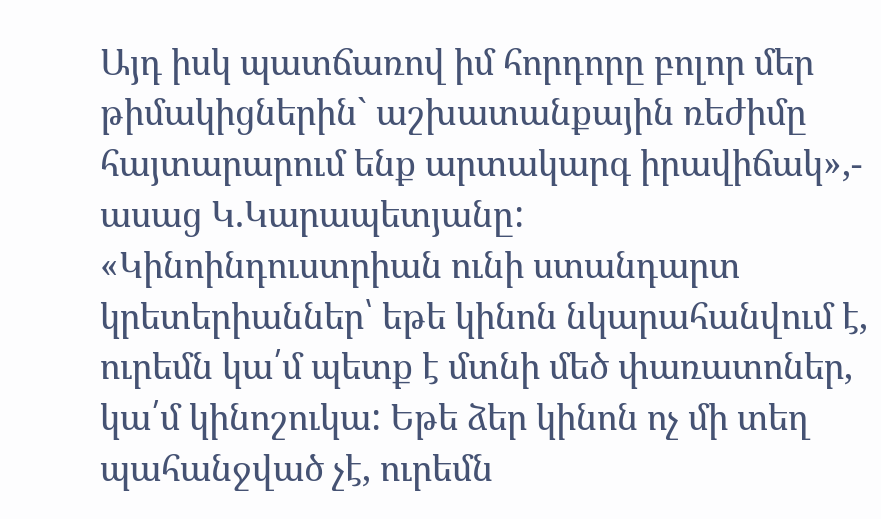Այդ իսկ պատճառով իմ հորդորը բոլոր մեր թիմակիցներին` աշխատանքային ռեժիմը հայտարարում ենք արտակարգ իրավիճակ»,- ասաց Կ.Կարապետյանը:
«Կինոինդուստրիան ունի ստանդարտ կրետերիաններ՝ եթե կինոն նկարահանվում է, ուրեմն կա՛մ պետք է մտնի մեծ փառատոներ, կա՛մ կինոշուկա: Եթե ձեր կինոն ոչ մի տեղ պահանջված չէ, ուրեմն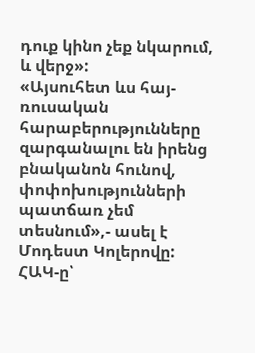դուք կինո չեք նկարում, և վերջ»:
«Այսուհետ ևս հայ-ռուսական հարաբերությունները զարգանալու են իրենց բնականոն հունով, փոփոխությունների պատճառ չեմ տեսնում»,- ասել է Մոդեստ Կոլերովը:
ՀԱԿ-ը՝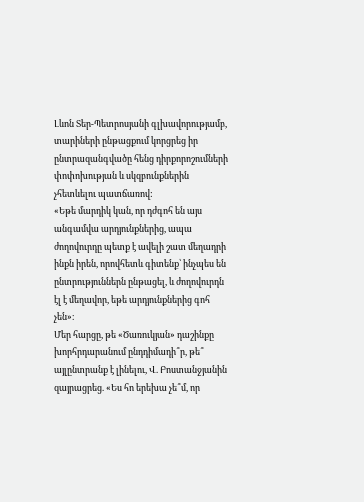Լևոն Տեր-Պետրոսյանի գլխավորությամբ, տարիների ընթացքում կորցրեց իր ընտրազանգվածը հենց դիրքորոշումների փոփոխության և սկզբունքներին չհետևելու պատճառով:
«Եթե մարդիկ կան, որ դժգոհ են այս անգամվա արդյունքներից, ապա ժողովուրդը պետք է ավելի շատ մեղադրի ինքն իրեն, որովհետև գիտենք՝ ինչպես են ընտրություններն ընթացել, և ժողովուրդն էլ է մեղավոր, եթե արդյունքներից գոհ չեն»։
Մեր հարցը, թե «Ծառուկյան» դաշինքը խորհրդարանում ընդդիմադի՞ր, թե՞ այլընտրանք է լինելու, Վ. Բոստանջյանին զայրացրեց. «Ես հո երեխա չե՞մ, որ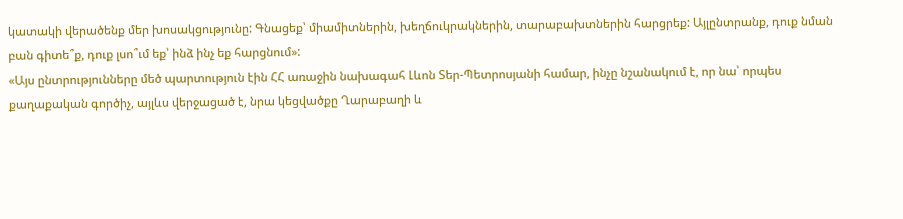կատակի վերածենք մեր խոսակցությունը: Գնացեք՝ միամիտներին, խեղճուկրակներին, տարաբախտներին հարցրեք: Այլընտրանք, դուք նման բան գիտե՞ք, դուք լսո՞ւմ եք՝ ինձ ինչ եք հարցնում»:
«Այս ընտրությունները մեծ պարտություն էին ՀՀ առաջին նախագահ Լևոն Տեր-Պետրոսյանի համար, ինչը նշանակում է, որ նա՝ որպես քաղաքական գործիչ, այլևս վերջացած է, նրա կեցվածքը Ղարաբաղի և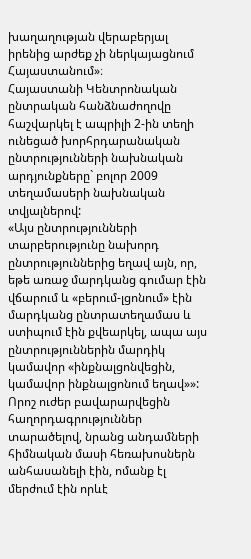խաղաղության վերաբերյալ իրենից արժեք չի ներկայացնում Հայաստանում»։
Հայաստանի Կենտրոնական ընտրական հանձնաժողովը հաշվարկել է ապրիլի 2-ին տեղի ունեցած խորհրդարանական ընտրությունների նախնական արդյունքները` բոլոր 2009 տեղամասերի նախնական տվյալներով:
«Այս ընտրությունների տարբերությունը նախորդ ընտրություններից եղավ այն, որ, եթե առաջ մարդկանց գումար էին վճարում և «բերում-լցոնում» էին մարդկանց ընտրատեղամաս և ստիպում էին քվեարկել, ապա այս ընտրություններին մարդիկ կամավոր «ինքնալցոնվեցին, կամավոր ինքնալցոնում եղավ»»:
Որոշ ուժեր բավարարվեցին հաղորդագրություններ տարածելով, նրանց անդամների հիմնական մասի հեռախոսներն անհասանելի էին, ոմանք էլ մերժում էին որևէ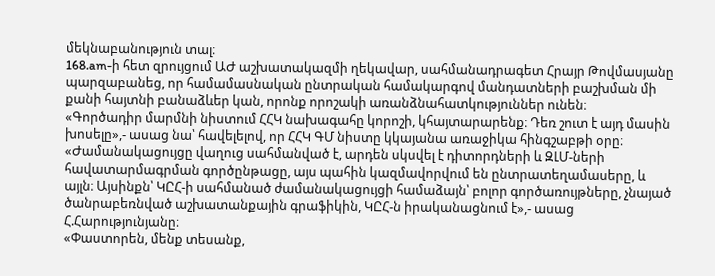մեկնաբանություն տալ։
168.am-ի հետ զրույցում ԱԺ աշխատակազմի ղեկավար, սահմանադրագետ Հրայր Թովմասյանը պարզաբանեց, որ համամասնական ընտրական համակարգով մանդատների բաշխման մի քանի հայտնի բանաձևեր կան, որոնք որոշակի առանձնահատկություններ ունեն։
«Գործադիր մարմնի նիստում ՀՀԿ նախագահը կորոշի, կհայտարարենք։ Դեռ շուտ է այդ մասին խոսելը»,- ասաց նա՝ հավելելով, որ ՀՀԿ ԳՄ նիստը կկայանա առաջիկա հինգշաբթի օրը։
«Ժամանակացույցը վաղուց սահմանված է, արդեն սկսվել է դիտորդների և ԶԼՄ-ների հավատարմագրման գործընթացը, այս պահին կազմավորվում են ընտրատեղամասերը, և այլն։ Այսինքն՝ ԿԸՀ-ի սահմանած ժամանակացույցի համաձայն՝ բոլոր գործառույթները, չնայած ծանրաբեռնված աշխատանքային գրաֆիկին, ԿԸՀ-ն իրականացնում է»,- ասաց Հ.Հարությունյանը։
«Փաստորեն, մենք տեսանք,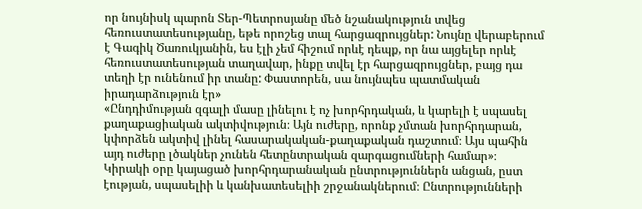որ նույնիսկ պարոն Տեր-Պետրոսյանը մեծ նշանակություն տվեց հեռուստատեսությանը, եթե որոշեց տալ հարցազրույցներ: Նույնը վերաբերում է Գագիկ Ծառուկյանին, ես էլի չեմ հիշում որևէ դեպք, որ նա այցելեր որևէ հեռուստատեսության տաղավար, ինքը տվել էր հարցազրույցներ, բայց դա տեղի էր ունենում իր տանը: Փաստորեն, սա նույնպես պատմական իրադարձություն էր»
«Ընդդիմության զգալի մասը լինելու է ոչ խորհրդական, և կարելի է սպասել քաղաքացիական ակտիվություն։ Այն ուժերը, որոնք չմտան խորհրդարան, կփորձեն ակտիվ լինել հասարակական-քաղաքական դաշտում։ Այս պահին այդ ուժերը լծակներ չունեն հետընտրական զարգացումների համար»։
Կիրակի օրը կայացած խորհրդարանական ընտրություններն անցան, ըստ էության, սպասելիի և կանխատեսելիի շրջանակներում։ Ընտրությունների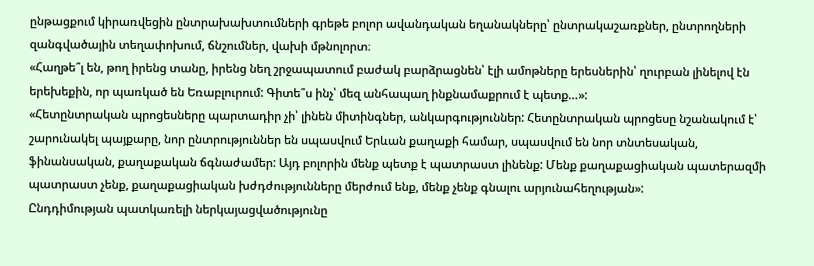ընթացքում կիրառվեցին ընտրախախտումների գրեթե բոլոր ավանդական եղանակները՝ ընտրակաշառքներ, ընտրողների զանգվածային տեղափոխում, ճնշումներ, վախի մթնոլորտ։
«Հաղթե՞լ են, թող իրենց տանը, իրենց նեղ շրջապատում բաժակ բարձրացնեն՝ էլի ամոթները երեսներին՝ ղուրբան լինելով էն երեխեքին, որ պառկած են Եռաբլուրում: Գիտե՞ս ինչ՝ մեզ անհապաղ ինքնամաքրում է պետք…»:
«Հետընտրական պրոցեսները պարտադիր չի՝ լինեն միտինգներ, անկարգություններ: Հետընտրական պրոցեսը նշանակում է՝ շարունակել պայքարը, նոր ընտրություններ են սպասվում Երևան քաղաքի համար, սպասվում են նոր տնտեսական, ֆինանսական, քաղաքական ճգնաժամեր: Այդ բոլորին մենք պետք է պատրաստ լինենք: Մենք քաղաքացիական պատերազմի պատրաստ չենք, քաղաքացիական խժդժությունները մերժում ենք, մենք չենք գնալու արյունահեղության»:
Ընդդիմության պատկառելի ներկայացվածությունը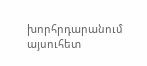խորհրդարանում այսուհետ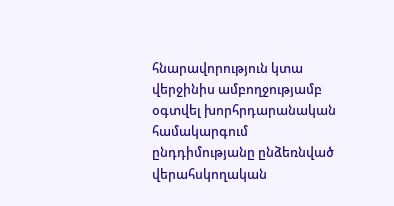հնարավորություն կտա վերջինիս ամբողջությամբ օգտվել խորհրդարանական համակարգում ընդդիմությանը ընձեռնված վերահսկողական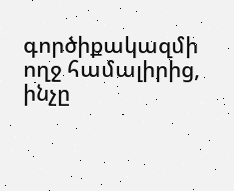գործիքակազմի ողջ համալիրից, ինչը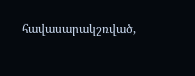հավասարակշռված,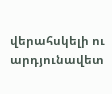վերահսկելի ու արդյունավետ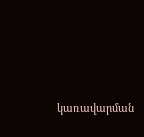կառավարման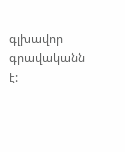գլխավոր գրավականն է: